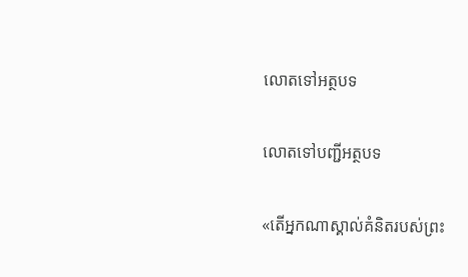លោតទៅអត្ថបទ

លោតទៅបញ្ជីអត្ថបទ

«តើអ្នកណាស្គាល់គំនិតរបស់ព្រះ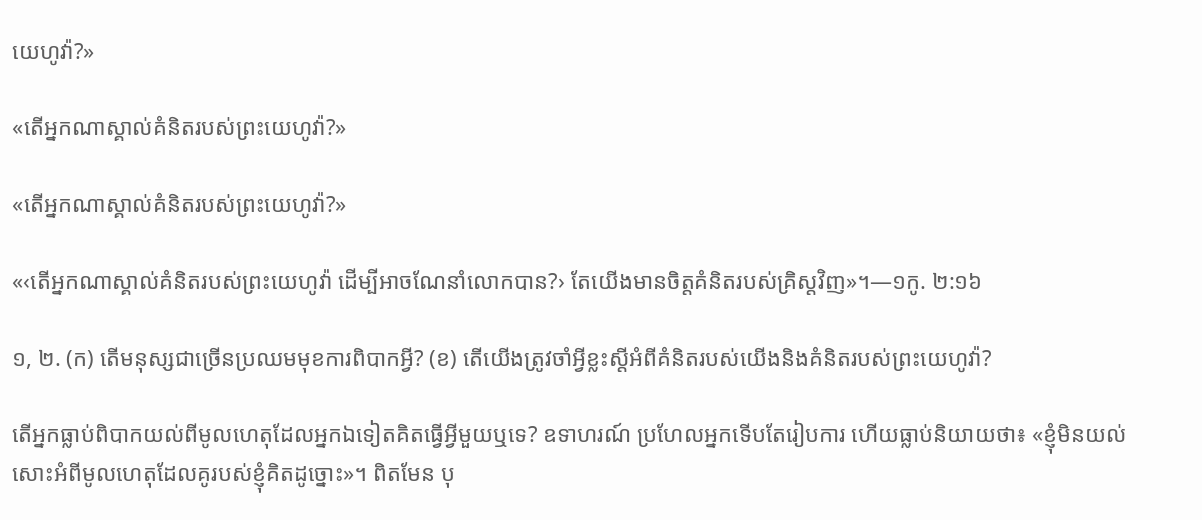យេហូវ៉ា?»

«តើអ្នកណាស្គាល់គំនិតរបស់ព្រះយេហូវ៉ា?»

«តើអ្នកណាស្គាល់គំនិតរបស់ព្រះយេហូវ៉ា?»

«‹តើអ្នកណាស្គាល់គំនិតរបស់ព្រះយេហូវ៉ា ដើម្បីអាចណែនាំលោកបាន?› តែយើងមានចិត្តគំនិតរបស់គ្រិស្តវិញ»។—១កូ. ២:១៦

១, ២. (ក) តើមនុស្សជាច្រើនប្រឈមមុខការពិបាកអ្វី? (ខ) តើយើងត្រូវចាំអ្វីខ្លះស្តីអំពីគំនិតរបស់យើងនិងគំនិតរបស់ព្រះយេហូវ៉ា?

តើអ្នកធ្លាប់ពិបាកយល់ពីមូលហេតុដែលអ្នកឯទៀតគិតធ្វើអ្វីមួយឬទេ? ឧទាហរណ៍ ប្រហែលអ្នកទើបតែរៀបការ ហើយធ្លាប់និយាយថា៖ «ខ្ញុំមិនយល់សោះអំពីមូលហេតុដែលគូរបស់ខ្ញុំគិតដូច្នោះ»។ ពិតមែន បុ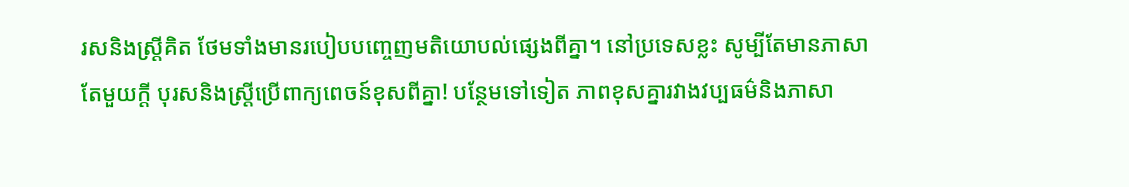រសនិងស្ត្រីគិត ថែមទាំងមានរបៀបបញ្ចេញមតិយោបល់ផ្សេងពីគ្នា។ នៅប្រទេសខ្លះ សូម្បីតែមានភាសាតែមួយក្ដី បុរសនិងស្ត្រីប្រើពាក្យពេចន៍ខុសពីគ្នា! បន្ថែមទៅទៀត ភាពខុសគ្នារវាងវប្បធម៌និងភាសា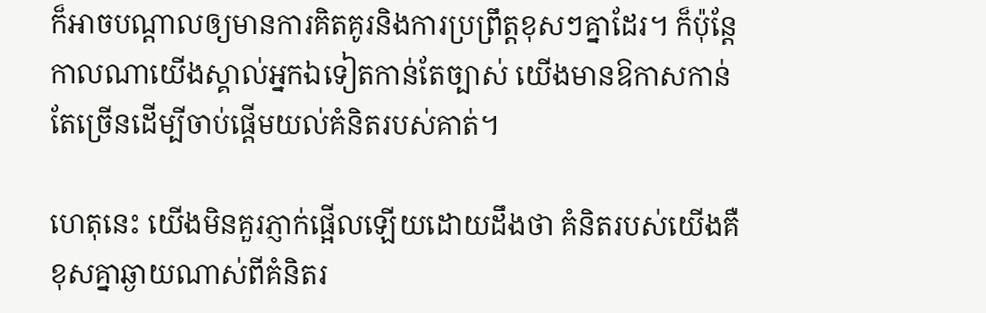ក៏អាចបណ្ដាលឲ្យមានការគិតគូរនិងការប្រព្រឹត្តខុសៗគ្នាដែរ។ ក៏ប៉ុន្តែ កាលណាយើងស្គាល់អ្នកឯទៀតកាន់តែច្បាស់ យើងមានឱកាសកាន់តែច្រើនដើម្បីចាប់ផ្ដើមយល់គំនិតរបស់គាត់។

ហេតុនេះ យើងមិនគួរភ្ញាក់ផ្អើលឡើយដោយដឹងថា គំនិតរបស់យើងគឺខុសគ្នាឆ្ងាយណាស់ពីគំនិតរ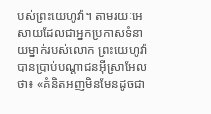បស់ព្រះយេហូវ៉ា។ តាមរយៈអេសាយដែលជាអ្នកប្រកាសទំនាយម្នាក់របស់លោក ព្រះយេហូវ៉ាបានប្រាប់បណ្ដាជនអ៊ីស្រាអែលថា៖ «គំនិតអញមិនមែនដូចជា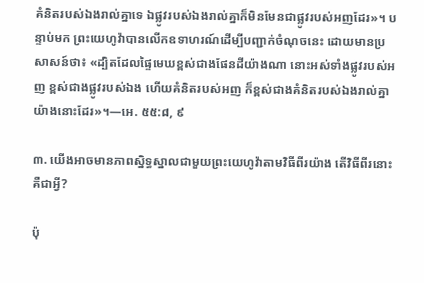គំនិតរបស់ឯងរាល់គ្នាទេ ឯផ្លូវរបស់ឯងរាល់គ្នាក៏មិនមែនជាផ្លូវរបស់អញដែរ»។ បន្ទាប់មក ព្រះយេហូវ៉ាបានលើកឧទាហរណ៍ដើម្បីបញ្ជាក់ចំណុចនេះ ដោយមានប្រសាសន៍ថា៖ «ដ្បិតដែលផ្ទៃមេឃខ្ពស់ជាងផែនដីយ៉ាងណា នោះអស់ទាំងផ្លូវរបស់អញ ខ្ពស់ជាងផ្លូវរបស់ឯង ហើយគំនិតរបស់អញ ក៏ខ្ពស់ជាងគំនិតរបស់ឯងរាល់គ្នាយ៉ាងនោះដែរ»។—អេ. ៥៥:៨, ៩

៣. យើងអាចមានភាពស្និទ្ធស្នាលជាមួយព្រះយេហូវ៉ាតាមវិធីពីរយ៉ាង តើវិធីពីរនោះគឺជាអ្វី?

ប៉ុ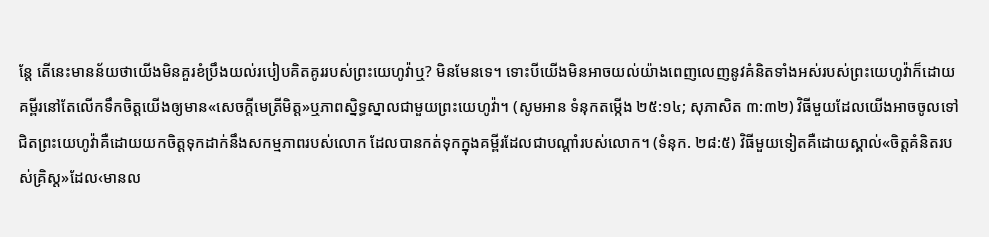ន្តែ តើនេះមានន័យថាយើងមិនគួរខំប្រឹងយល់របៀបគិតគូររបស់ព្រះយេហូវ៉ាឬ? មិនមែនទេ។ ទោះបីយើងមិនអាចយល់យ៉ាងពេញលេញនូវគំនិតទាំងអស់របស់ព្រះយេហូវ៉ាក៏ដោយ គម្ពីរនៅតែលើកទឹកចិត្តយើងឲ្យមាន«សេចក្ដីមេត្រីមិត្ត»ឬភាពស្និទ្ធស្នាលជាមួយព្រះយេហូវ៉ា។ (សូមអាន ទំនុកតម្កើង ២៥:១៤; សុភាសិត ៣:៣២) វិធីមួយដែលយើងអាចចូលទៅជិតព្រះយេហូវ៉ាគឺដោយយកចិត្តទុកដាក់នឹងសកម្មភាពរបស់លោក ដែលបានកត់ទុកក្នុងគម្ពីរដែលជាបណ្ដាំរបស់លោក។ (ទំនុក. ២៨:៥) វិធីមួយទៀតគឺដោយស្គាល់«ចិត្តគំនិតរបស់គ្រិស្ត»ដែល‹មានល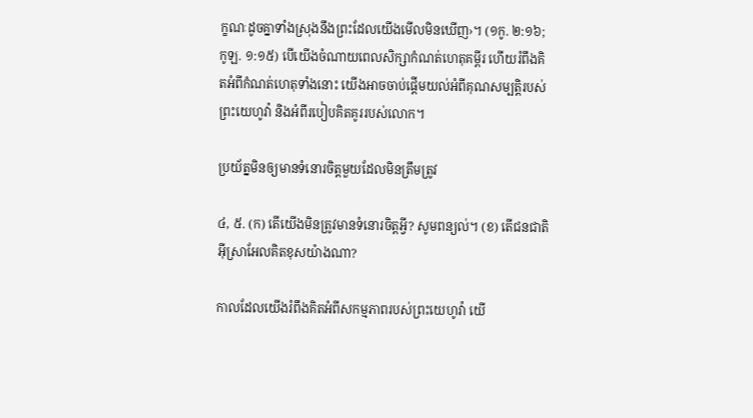ក្ខណៈដូចគ្នាទាំងស្រុងនឹងព្រះដែលយើងមើលមិនឃើញ›។ (១កូ. ២:១៦; កូឡ. ១:១៥) បើយើងចំណាយពេលសិក្សាកំណត់ហេតុគម្ពីរ ហើយរំពឹងគិតអំពីកំណត់ហេតុទាំងនោះ យើងអាចចាប់ផ្ដើមយល់អំពីគុណសម្បត្ដិរបស់ព្រះយេហូវ៉ា និងអំពីរបៀបគិតគូររបស់លោក។

ប្រយ័ត្នមិនឲ្យមានទំនោរចិត្តមួយដែលមិនត្រឹមត្រូវ

៤, ៥. (ក) តើយើងមិនត្រូវមានទំនោរចិត្តអ្វី? សូមពន្យល់។ (ខ) តើជនជាតិអ៊ីស្រាអែលគិតខុសយ៉ាងណា?

កាលដែលយើងរំពឹងគិតអំពីសកម្មភាពរបស់ព្រះយេហូវ៉ា យើ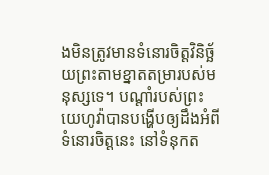ងមិនត្រូវមានទំនោរចិត្តវិនិច្ឆ័យព្រះតាមខ្នាតតម្រារបស់មនុស្សទេ។ បណ្ដាំរបស់ព្រះយេហូវ៉ាបានបង្ហើបឲ្យដឹងអំពីទំនោរចិត្តនេះ នៅទំនុកត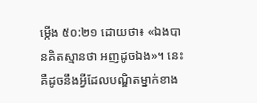ម្កើង ៥០:២១ ដោយថា៖ «ឯងបានគិតស្មានថា អញដូចឯង»។ នេះគឺដូចនឹងអ្វីដែលបណ្ឌិតម្នាក់ខាង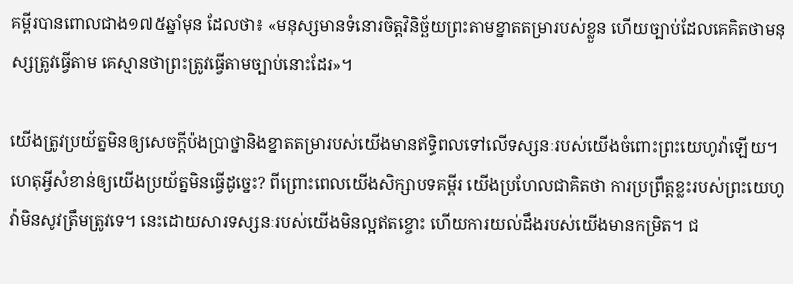គម្ពីរបានពោលជាង១៧៥ឆ្នាំមុន ដែលថា៖ «មនុស្សមានទំនោរចិត្តវិនិច្ឆ័យព្រះតាមខ្នាតតម្រារបស់ខ្លួន ហើយច្បាប់ដែលគេគិតថាមនុស្សត្រូវធ្វើតាម គេស្មានថាព្រះត្រូវធ្វើតាមច្បាប់នោះដែរ»។

យើងត្រូវប្រយ័ត្នមិនឲ្យសេចក្ដីប៉ងប្រាថ្នានិងខ្នាតតម្រារបស់យើងមានឥទ្ធិពលទៅលើទស្សនៈរបស់យើងចំពោះព្រះយេហូវ៉ាឡើយ។ ហេតុអ្វីសំខាន់ឲ្យយើងប្រយ័ត្នមិនធ្វើដូច្នេះ? ពីព្រោះពេលយើងសិក្សាបទគម្ពីរ យើងប្រហែលជាគិតថា ការប្រព្រឹត្តខ្លះរបស់ព្រះយេហូវ៉ាមិនសូវត្រឹមត្រូវទេ។ នេះដោយសារទស្សនៈរបស់យើងមិនល្អឥតខ្ចោះ ហើយការយល់ដឹងរបស់យើងមានកម្រិត។ ជ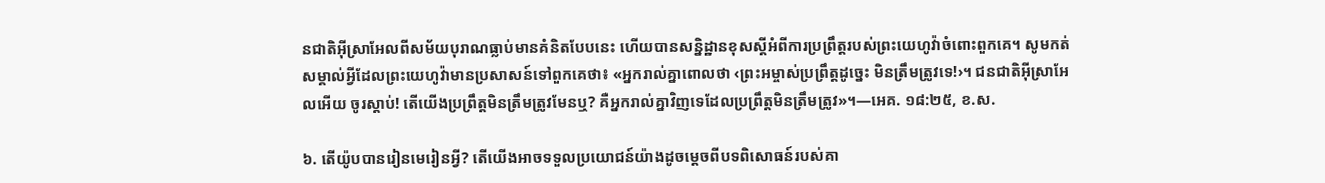នជាតិអ៊ីស្រាអែលពីសម័យបុរាណធ្លាប់មានគំនិតបែបនេះ ហើយបានសន្និដ្ឋានខុសស្តីអំពីការប្រព្រឹត្តរបស់ព្រះយេហូវ៉ាចំពោះពួកគេ។ សូមកត់សម្គាល់អ្វីដែលព្រះយេហូវ៉ាមានប្រសាសន៍ទៅពួកគេថា៖ «អ្នករាល់គ្នាពោលថា ‹ព្រះអម្ចាស់ប្រព្រឹត្តដូច្នេះ មិនត្រឹមត្រូវទេ!›។ ជនជាតិអ៊ីស្រាអែលអើយ ចូរស្ដាប់! តើយើងប្រព្រឹត្តមិនត្រឹមត្រូវមែនឬ? គឺអ្នករាល់គ្នាវិញទេដែលប្រព្រឹត្តមិនត្រឹមត្រូវ»។—អេគ. ១៨:២៥, ខ.ស.

៦. តើយ៉ូបបានរៀនមេរៀនអ្វី? តើយើងអាចទទួលប្រយោជន៍យ៉ាងដូចម្ដេចពីបទពិសោធន៍របស់គា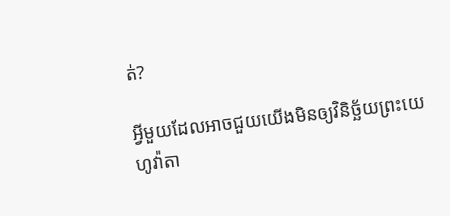ត់?

អ្វីមួយដែលអាចជួយយើងមិនឲ្យវិនិច្ឆ័យព្រះយេហូវ៉ាតា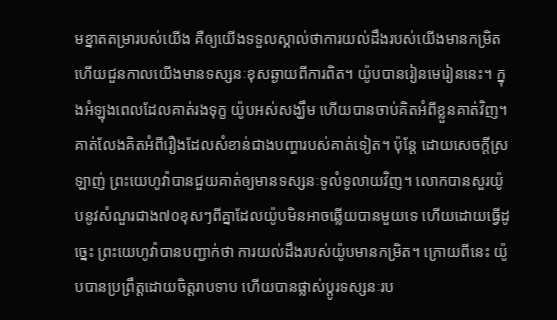មខ្នាតតម្រារបស់យើង គឺឲ្យយើងទទួលស្គាល់ថាការយល់ដឹងរបស់យើងមានកម្រិត ហើយជួនកាលយើងមានទស្សនៈខុសឆ្ងាយពីការពិត។ យ៉ូបបានរៀនមេរៀននេះ។ ក្នុងអំឡុងពេលដែលគាត់រងទុក្ខ យ៉ូបអស់សង្ឃឹម ហើយបានចាប់គិតអំពីខ្លួនគាត់វិញ។ គាត់លែងគិតអំពីរឿងដែលសំខាន់ជាងបញ្ហារបស់គាត់ទៀត។ ប៉ុន្តែ ដោយសេចក្ដីស្រឡាញ់ ព្រះយេហូវ៉ាបានជួយគាត់ឲ្យមានទស្សនៈទូលំទូលាយវិញ។ លោកបានសួរយ៉ូបនូវសំណួរជាង៧០ខុសៗពីគ្នាដែលយ៉ូបមិនអាចឆ្លើយបានមួយទេ ហើយដោយធ្វើដូច្នេះ ព្រះយេហូវ៉ាបានបញ្ជាក់ថា ការយល់ដឹងរបស់យ៉ូបមានកម្រិត។ ក្រោយពីនេះ យ៉ូបបានប្រព្រឹត្តដោយចិត្តរាបទាប ហើយបានផ្លាស់ប្ដូរទស្សនៈរប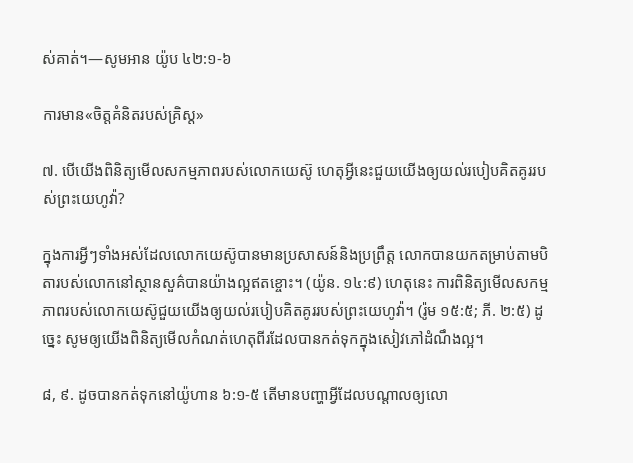ស់គាត់។—សូមអាន យ៉ូប ៤២:១-៦

ការមាន«ចិត្តគំនិតរបស់គ្រិស្ត»

៧. បើយើងពិនិត្យមើលសកម្មភាពរបស់លោកយេស៊ូ ហេតុអ្វីនេះជួយយើងឲ្យយល់របៀបគិតគូររបស់ព្រះយេហូវ៉ា?

ក្នុងការអ្វីៗទាំងអស់ដែលលោកយេស៊ូបានមានប្រសាសន៍និងប្រព្រឹត្ត លោកបានយកតម្រាប់តាមបិតារបស់លោកនៅស្ថានសួគ៌បានយ៉ាងល្អឥតខ្ចោះ។ (យ៉ូន. ១៤:៩) ហេតុនេះ ការពិនិត្យមើលសកម្មភាពរបស់លោកយេស៊ូជួយយើងឲ្យយល់របៀបគិតគូររបស់ព្រះយេហូវ៉ា។ (រ៉ូម ១៥:៥; ភី. ២:៥) ដូច្នេះ សូមឲ្យយើងពិនិត្យមើលកំណត់ហេតុពីរដែលបានកត់ទុកក្នុងសៀវភៅដំណឹងល្អ។

៨, ៩. ដូចបានកត់ទុកនៅយ៉ូហាន ៦:១-៥ តើមានបញ្ហាអ្វីដែលបណ្ដាលឲ្យលោ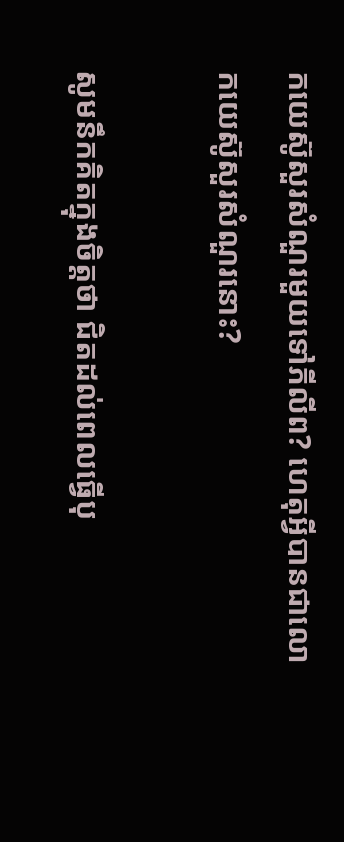កយេស៊ូសួរសំណួរមួយទៅភីលីព? ហេតុអ្វីបានជាលោកយេស៊ូសួរសំណួរនោះ?

សូមនឹកគិតក្នុងចិត្តថា ជិតដល់ពេលធ្វើបុ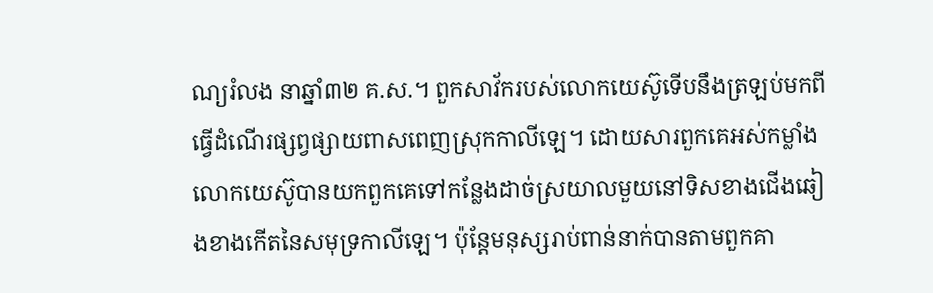ណ្យរំលង នាឆ្នាំ៣២ គ.ស.។ ពួកសាវ័ករបស់លោកយេស៊ូទើបនឹងត្រឡប់មកពីធ្វើដំណើរផ្សព្វផ្សាយពាសពេញស្រុកកាលីឡេ។ ដោយសារពួកគេអស់កម្លាំង លោកយេស៊ូបានយកពួកគេទៅកន្លែងដាច់ស្រយាលមួយនៅទិសខាងជើងឆៀងខាងកើតនៃសមុទ្រកាលីឡេ។ ប៉ុន្តែមនុស្សរាប់ពាន់នាក់បានតាមពួកគា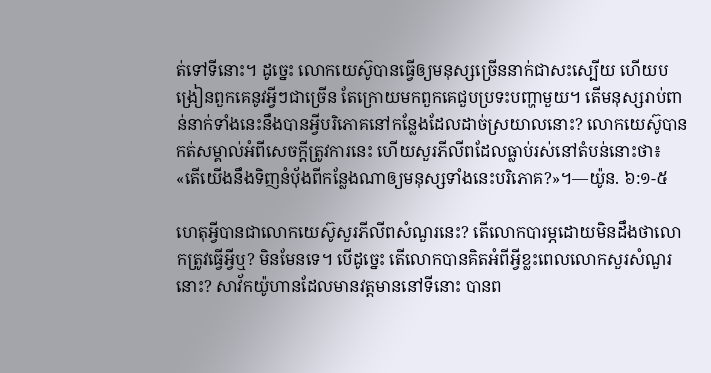ត់ទៅទីនោះ។ ដូច្នេះ លោកយេស៊ូបានធ្វើឲ្យមនុស្សច្រើននាក់ជាសះស្បើយ ហើយបង្រៀនពួកគេនូវអ្វីៗជាច្រើន តែក្រោយមកពួកគេជួបប្រទះបញ្ហាមួយ។ តើមនុស្សរាប់ពាន់នាក់ទាំងនេះនឹងបានអ្វីបរិភោគនៅកន្លែងដែលដាច់ស្រយាលនោះ? លោកយេស៊ូបានកត់សម្គាល់អំពីសេចក្ដីត្រូវការនេះ ហើយសួរភីលីពដែលធ្លាប់រស់នៅតំបន់នោះថា៖ «តើយើងនឹងទិញនំប៉័ងពីកន្លែងណាឲ្យមនុស្សទាំងនេះបរិភោគ?»។—យ៉ូន. ៦:១-៥

ហេតុអ្វីបានជាលោកយេស៊ូសួរភីលីពសំណួរនេះ? តើលោកបារម្ភដោយមិនដឹងថាលោកត្រូវធ្វើអ្វីឬ? មិនមែនទេ។ បើដូច្នេះ តើលោកបានគិតអំពីអ្វីខ្លះពេលលោកសួរសំណួរនោះ? សាវ័កយ៉ូហានដែលមានវត្តមាននៅទីនោះ បានព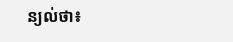ន្យល់ថា៖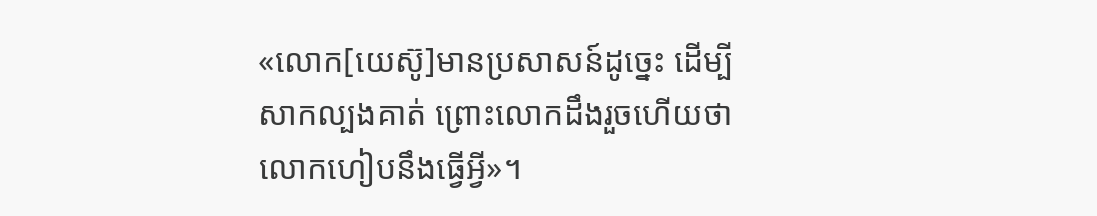«លោក[យេស៊ូ]មានប្រសាសន៍ដូច្នេះ ដើម្បីសាកល្បងគាត់ ព្រោះលោកដឹងរួចហើយថាលោកហៀបនឹងធ្វើអ្វី»។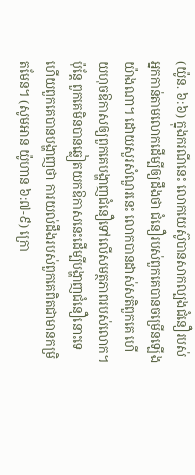(យ៉ូន. ៦:៦) ក្នុងករណីនេះ លោកយេស៊ូបានសាកល្បងជំនឿរបស់អ្នកកាន់តាមលោកដើម្បីឲ្យដឹងថា ជំនឿរបស់ពួកគេបានចម្រើនឡើងយ៉ាងណា។ ដោយសួរសំណួរនេះ លោកបានដាស់សតិពួកគេ ហើយហុចឱកាសឲ្យពួកគេបង្ហាញជំនឿទៅលើសមត្ថភាពរបស់លោក។ ប៉ុន្តែ ពួកគេមិនបានឆ្លៀតយកឱកាសនេះដើម្បីបង្ហាញជំនឿនោះទេ ហើយពួកគេបានបង្ហាញថា ការយល់ដឹងរបស់ពួកគេពិតជាមានកម្រិតមែន។ (សូមអាន យ៉ូហាន ៦:៧-៩) ក្រោ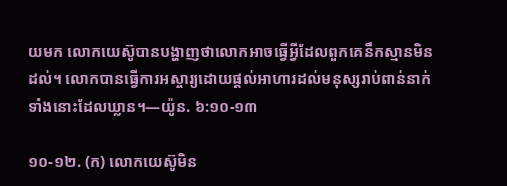យមក លោកយេស៊ូបានបង្ហាញថាលោកអាចធ្វើអ្វីដែលពួកគេនឹកស្មានមិនដល់។ លោកបានធ្វើការអស្ចារ្យដោយផ្ដល់អាហារដល់មនុស្សរាប់ពាន់នាក់ទាំងនោះដែលឃ្លាន។—យ៉ូន. ៦:១០-១៣

១០-១២. (ក) លោកយេស៊ូមិន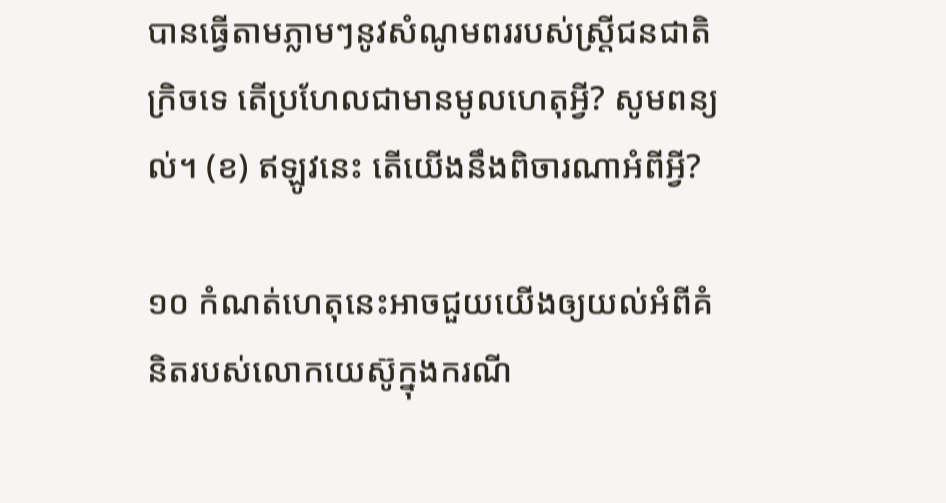បានធ្វើតាមភ្លាមៗនូវសំណូមពររបស់ស្ត្រីជនជាតិក្រិចទេ តើប្រហែលជាមានមូលហេតុអ្វី? សូមពន្យល់។ (ខ) ឥឡូវនេះ តើយើងនឹងពិចារណាអំពីអ្វី?

១០ កំណត់ហេតុនេះអាចជួយយើងឲ្យយល់អំពីគំនិតរបស់លោកយេស៊ូក្នុងករណី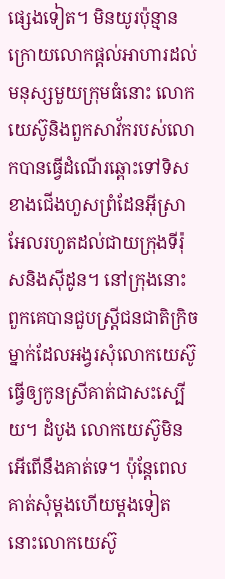ផ្សេងទៀត។ មិនយូរប៉ុន្មានក្រោយលោកផ្ដល់អាហារដល់មនុស្សមួយក្រុមធំនោះ លោកយេស៊ូនិងពួកសាវ័ករបស់លោកបានធ្វើដំណើរឆ្ពោះទៅទិសខាងជើងហួសព្រំដែនអ៊ីស្រាអែលរហូតដល់ជាយក្រុងទីរ៉ុសនិងស៊ីដូន។ នៅក្រុងនោះ ពួកគេបានជួបស្ត្រីជនជាតិក្រិចម្នាក់ដែលអង្វរសុំលោកយេស៊ូធ្វើឲ្យកូនស្រីគាត់ជាសះស្បើយ។ ដំបូង លោកយេស៊ូមិនអើពើនឹងគាត់ទេ។ ប៉ុន្តែពេលគាត់សុំម្ដងហើយម្ដងទៀត នោះលោកយេស៊ូ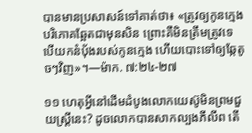បានមានប្រសាសន៍ទៅគាត់ថា៖ «ត្រូវឲ្យកូនក្មេងបរិភោគឆ្អែតជាមុនសិន ព្រោះគឺមិនត្រឹមត្រូវទេ បើយកនំប៉័ងរបស់កូនក្មេង ហើយបោះទៅឲ្យឆ្កែតូចៗវិញ»។—ម៉ាក. ៧:២៤-២៧

១១ ហេតុអ្វីនៅដើមដំបូងលោកយេស៊ូមិនព្រមជួយស្ត្រីនេះ? ដូចលោកបានសាកល្បងភីលីព តើ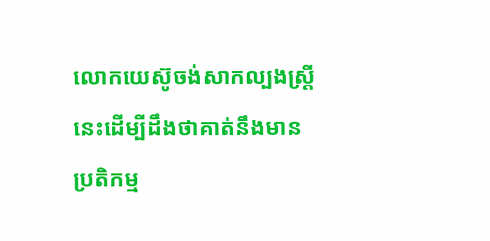លោកយេស៊ូចង់សាកល្បងស្ត្រីនេះដើម្បីដឹងថាគាត់នឹងមានប្រតិកម្ម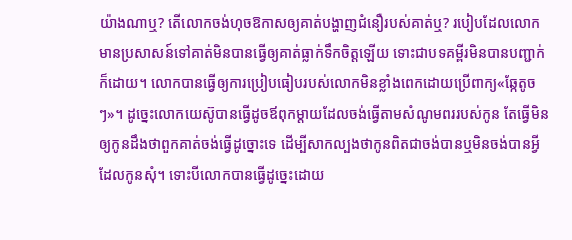យ៉ាងណាឬ? តើលោកចង់ហុចឱកាសឲ្យគាត់បង្ហាញជំនឿរបស់គាត់ឬ? របៀបដែលលោកមានប្រសាសន៍ទៅគាត់មិនបានធ្វើឲ្យគាត់ធ្លាក់ទឹកចិត្តឡើយ ទោះជាបទគម្ពីរមិនបានបញ្ជាក់ក៏ដោយ។ លោកបានធ្វើឲ្យការប្រៀបធៀបរបស់លោកមិនខ្លាំងពេកដោយប្រើពាក្យ«ឆ្កែតូចៗ»។ ដូច្នេះលោកយេស៊ូបានធ្វើដូចឪពុកម្ដាយដែលចង់ធ្វើតាមសំណូមពររបស់កូន តែធ្វើមិនឲ្យកូនដឹងថាពួកគាត់ចង់ធ្វើដូច្នោះទេ ដើម្បីសាកល្បងថាកូនពិតជាចង់បានឬមិនចង់បានអ្វីដែលកូនសុំ។ ទោះបីលោកបានធ្វើដូច្នេះដោយ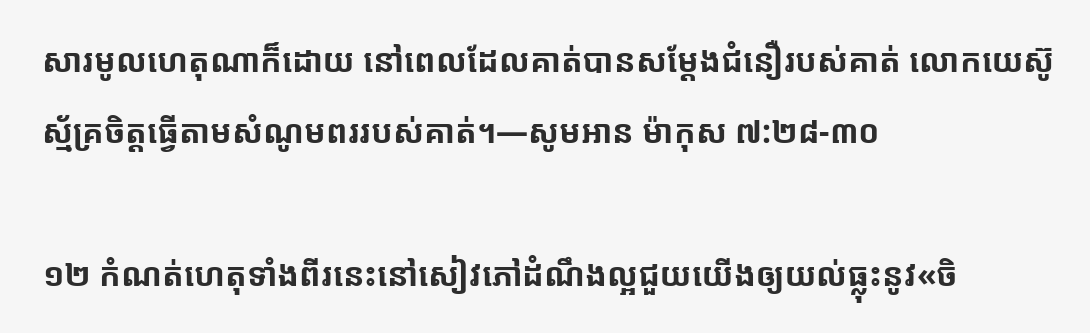សារមូលហេតុណាក៏ដោយ នៅពេលដែលគាត់បានសម្ដែងជំនឿរបស់គាត់ លោកយេស៊ូស្ម័គ្រចិត្តធ្វើតាមសំណូមពររបស់គាត់។—សូមអាន ម៉ាកុស ៧:២៨-៣០

១២ កំណត់ហេតុទាំងពីរនេះនៅសៀវភៅដំណឹងល្អជួយយើងឲ្យយល់ធ្លុះនូវ«ចិ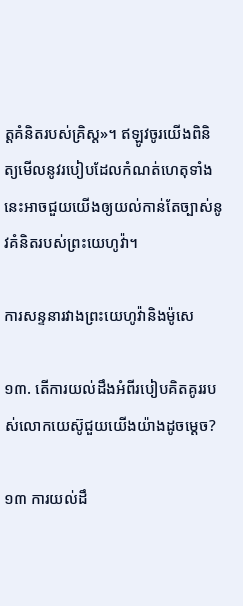ត្តគំនិតរបស់គ្រិស្ត»។ ឥឡូវចូរយើងពិនិត្យមើលនូវរបៀបដែលកំណត់ហេតុទាំងនេះអាចជួយយើងឲ្យយល់កាន់តែច្បាស់នូវគំនិតរបស់ព្រះយេហូវ៉ា។

ការសន្ទនារវាងព្រះយេហូវ៉ានិងម៉ូសេ

១៣. តើការយល់ដឹងអំពីរបៀបគិតគូររបស់លោកយេស៊ូជួយយើងយ៉ាងដូចម្ដេច?

១៣ ការយល់ដឹ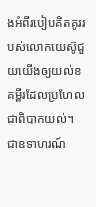ងអំពីរបៀបគិតគូររបស់លោកយេស៊ូជួយយើងឲ្យយល់ខគម្ពីរដែលប្រហែលជាពិបាកយល់។ ជាឧទាហរណ៍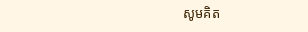សូមគិត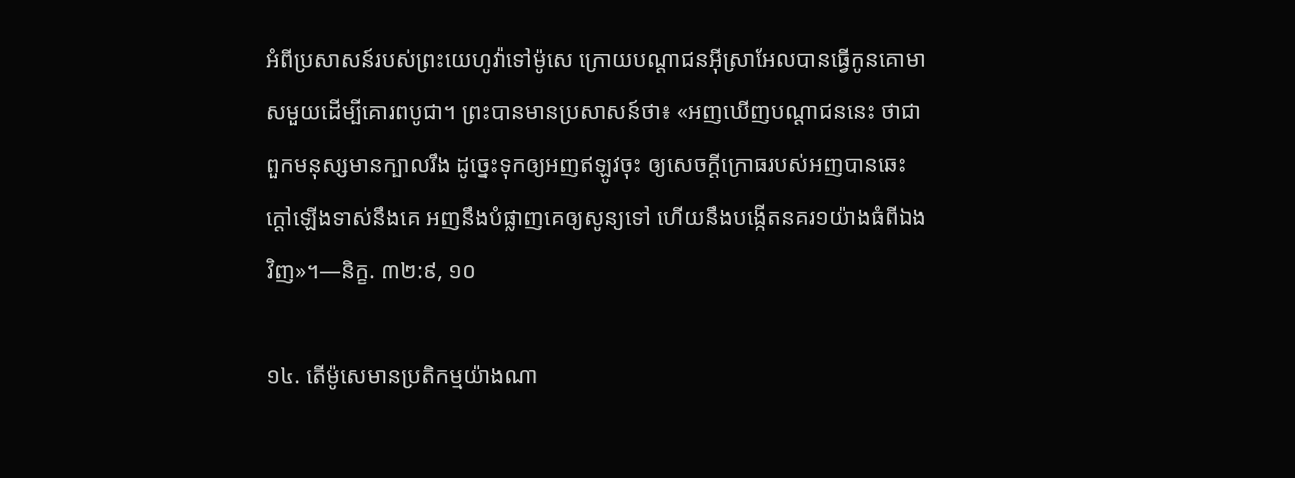អំពីប្រសាសន៍របស់ព្រះយេហូវ៉ាទៅម៉ូសេ ក្រោយបណ្ដាជនអ៊ីស្រាអែលបានធ្វើកូនគោមាសមួយដើម្បីគោរពបូជា។ ព្រះបានមានប្រសាសន៍ថា៖ «អញឃើញបណ្ដាជននេះ ថាជាពួកមនុស្សមានក្បាលរឹង ដូច្នេះទុកឲ្យអញឥឡូវចុះ ឲ្យសេចក្ដីក្រោធរបស់អញបានឆេះក្ដៅឡើងទាស់នឹងគេ អញនឹងបំផ្លាញគេឲ្យសូន្យទៅ ហើយនឹងបង្កើតនគរ១យ៉ាងធំពីឯងវិញ»។—និក្ខ. ៣២:៩, ១០

១៤. តើម៉ូសេមានប្រតិកម្មយ៉ាងណា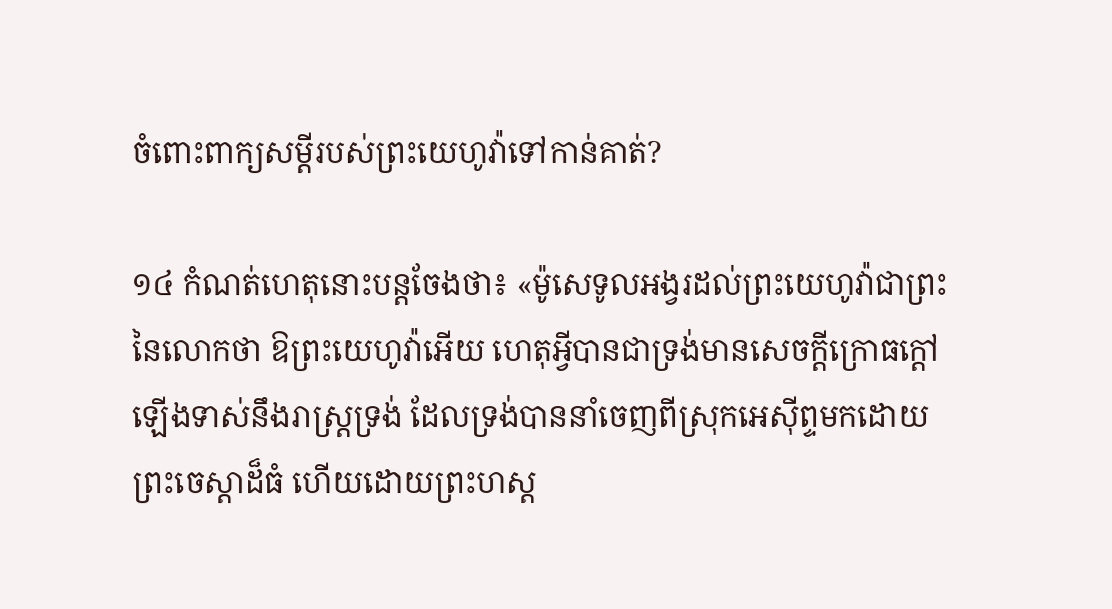ចំពោះពាក្យសម្ដីរបស់ព្រះយេហូវ៉ាទៅកាន់គាត់?

១៤ កំណត់ហេតុនោះបន្តចែងថា៖ «ម៉ូសេទូលអង្វរដល់ព្រះយេហូវ៉ាជាព្រះនៃលោកថា ឱព្រះយេហូវ៉ាអើយ ហេតុអ្វីបានជាទ្រង់មានសេចក្ដីក្រោធក្ដៅឡើងទាស់នឹងរាស្ត្រទ្រង់ ដែលទ្រង់បាននាំចេញពីស្រុកអេស៊ីព្ទមកដោយព្រះចេស្ដាដ៏ធំ ហើយដោយព្រះហស្ត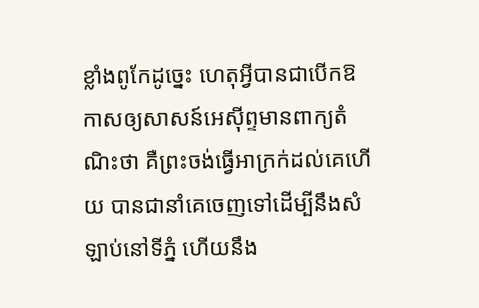ខ្លាំងពូកែដូច្នេះ ហេតុអ្វីបានជាបើកឱកាសឲ្យសាសន៍អេស៊ីព្ទមានពាក្យតំណិះថា គឺព្រះចង់ធ្វើអាក្រក់ដល់គេហើយ បានជានាំគេចេញទៅដើម្បីនឹងសំឡាប់នៅទីភ្នំ ហើយនឹង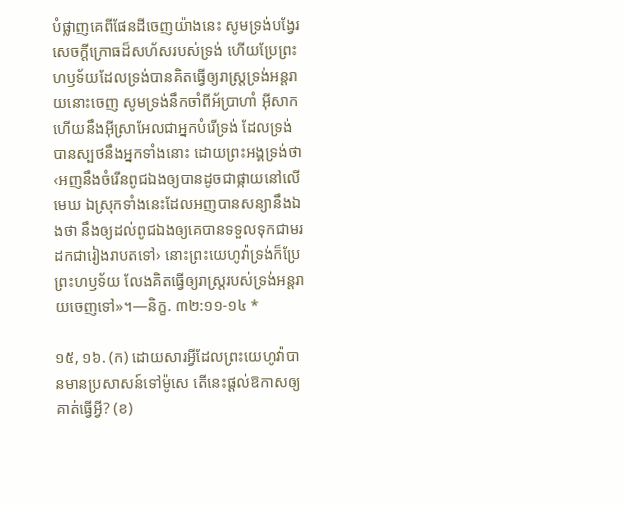បំផ្លាញគេពីផែនដីចេញយ៉ាងនេះ សូមទ្រង់បង្វែរសេចក្ដីក្រោធដ៏សហ័សរបស់ទ្រង់ ហើយប្រែព្រះហឫទ័យដែលទ្រង់បានគិតធ្វើឲ្យរាស្ត្រទ្រង់អន្តរាយនោះចេញ សូមទ្រង់នឹកចាំពីអ័ប្រាហាំ អ៊ីសាកហើយនឹងអ៊ីស្រាអែលជាអ្នកបំរើទ្រង់ ដែលទ្រង់បានស្បថនឹងអ្នកទាំងនោះ ដោយព្រះអង្គទ្រង់ថា‹អញនឹងចំរើនពូជឯងឲ្យបានដូចជាផ្កាយនៅលើមេឃ ឯស្រុកទាំងនេះដែលអញបានសន្យានឹងឯងថា នឹងឲ្យដល់ពូជឯងឲ្យគេបានទទួលទុកជាមរដកជារៀងរាបតទៅ› នោះព្រះយេហូវ៉ាទ្រង់ក៏ប្រែព្រះហឫទ័យ លែងគិតធ្វើឲ្យរាស្ត្ររបស់ទ្រង់អន្តរាយចេញទៅ»។—និក្ខ. ៣២:១១-១៤ *

១៥, ១៦. (ក) ដោយសារអ្វីដែលព្រះយេហូវ៉ាបានមានប្រសាសន៍ទៅម៉ូសេ តើនេះផ្ដល់ឱកាសឲ្យគាត់ធ្វើអ្វី? (ខ)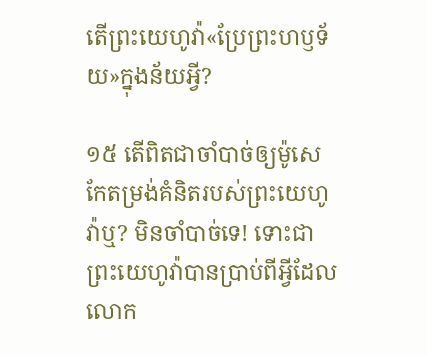តើព្រះយេហូវ៉ា«ប្រែព្រះហឫទ័យ»ក្នុងន័យអ្វី?

១៥ តើពិតជាចាំបាច់ឲ្យម៉ូសេកែតម្រង់គំនិតរបស់ព្រះយេហូវ៉ាឬ? មិនចាំបាច់ទេ! ទោះជាព្រះយេហូវ៉ាបានប្រាប់ពីអ្វីដែលលោក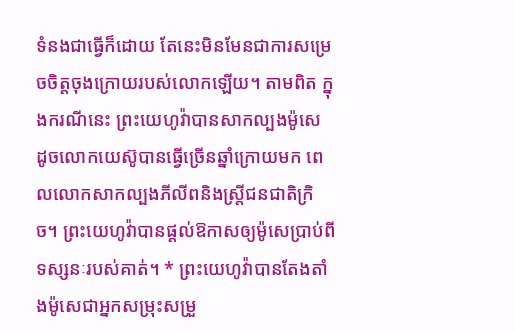ទំនងជាធ្វើក៏ដោយ តែនេះមិនមែនជាការសម្រេចចិត្តចុងក្រោយរបស់លោកឡើយ។ តាមពិត ក្នុងករណីនេះ ព្រះយេហូវ៉ាបានសាកល្បងម៉ូសេ ដូចលោកយេស៊ូបានធ្វើច្រើនឆ្នាំក្រោយមក ពេលលោកសាកល្បងភីលីពនិងស្ត្រីជនជាតិក្រិច។ ព្រះយេហូវ៉ាបានផ្ដល់ឱកាសឲ្យម៉ូសេប្រាប់ពីទស្សនៈរបស់គាត់។ * ព្រះយេហូវ៉ាបានតែងតាំងម៉ូសេជាអ្នកសម្រុះសម្រួ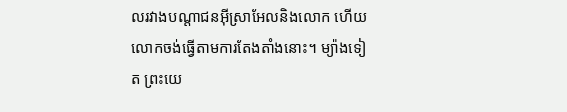លរវាងបណ្ដាជនអ៊ីស្រាអែលនិងលោក ហើយលោកចង់ធ្វើតាមការតែងតាំងនោះ។ ម្យ៉ាងទៀត ព្រះយេ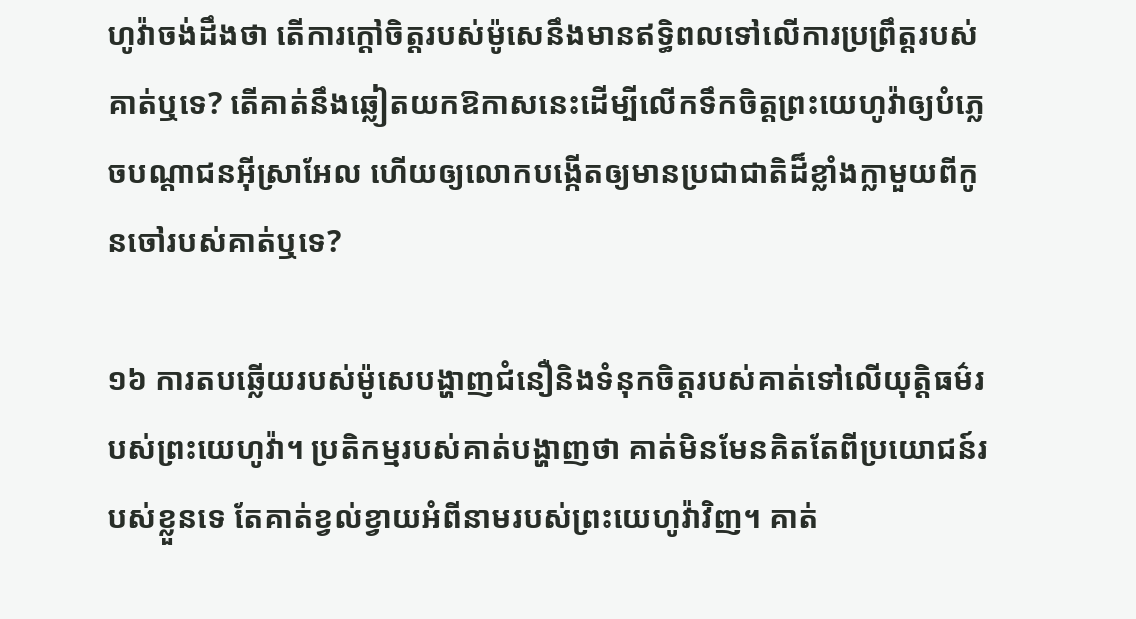ហូវ៉ាចង់ដឹងថា តើការក្ដៅចិត្តរបស់ម៉ូសេនឹងមានឥទ្ធិពលទៅលើការប្រព្រឹត្តរបស់គាត់ឬទេ? តើគាត់នឹងឆ្លៀតយកឱកាសនេះដើម្បីលើកទឹកចិត្តព្រះយេហូវ៉ាឲ្យបំភ្លេចបណ្ដាជនអ៊ីស្រាអែល ហើយឲ្យលោកបង្កើតឲ្យមានប្រជាជាតិដ៏ខ្លាំងក្លាមួយពីកូនចៅរបស់គាត់ឬទេ?

១៦ ការតបឆ្លើយរបស់ម៉ូសេបង្ហាញជំនឿនិងទំនុកចិត្តរបស់គាត់ទៅលើយុត្ដិធម៌របស់ព្រះយេហូវ៉ា។ ប្រតិកម្មរបស់គាត់បង្ហាញថា គាត់មិនមែនគិតតែពីប្រយោជន៍របស់ខ្លួនទេ តែគាត់ខ្វល់ខ្វាយអំពីនាមរបស់ព្រះយេហូវ៉ាវិញ។ គាត់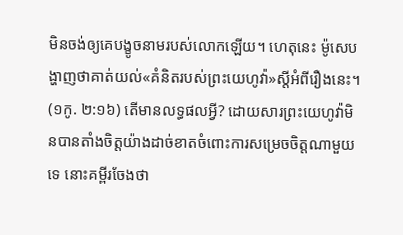មិនចង់ឲ្យគេបង្ខូចនាមរបស់លោកឡើយ។ ហេតុនេះ ម៉ូសេបង្ហាញថាគាត់យល់«គំនិតរបស់ព្រះយេហូវ៉ា»ស្តីអំពីរឿងនេះ។ (១កូ. ២:១៦) តើមានលទ្ធផលអ្វី? ដោយសារព្រះយេហូវ៉ាមិនបានតាំងចិត្តយ៉ាងដាច់ខាតចំពោះការសម្រេចចិត្តណាមួយទេ នោះគម្ពីរចែងថា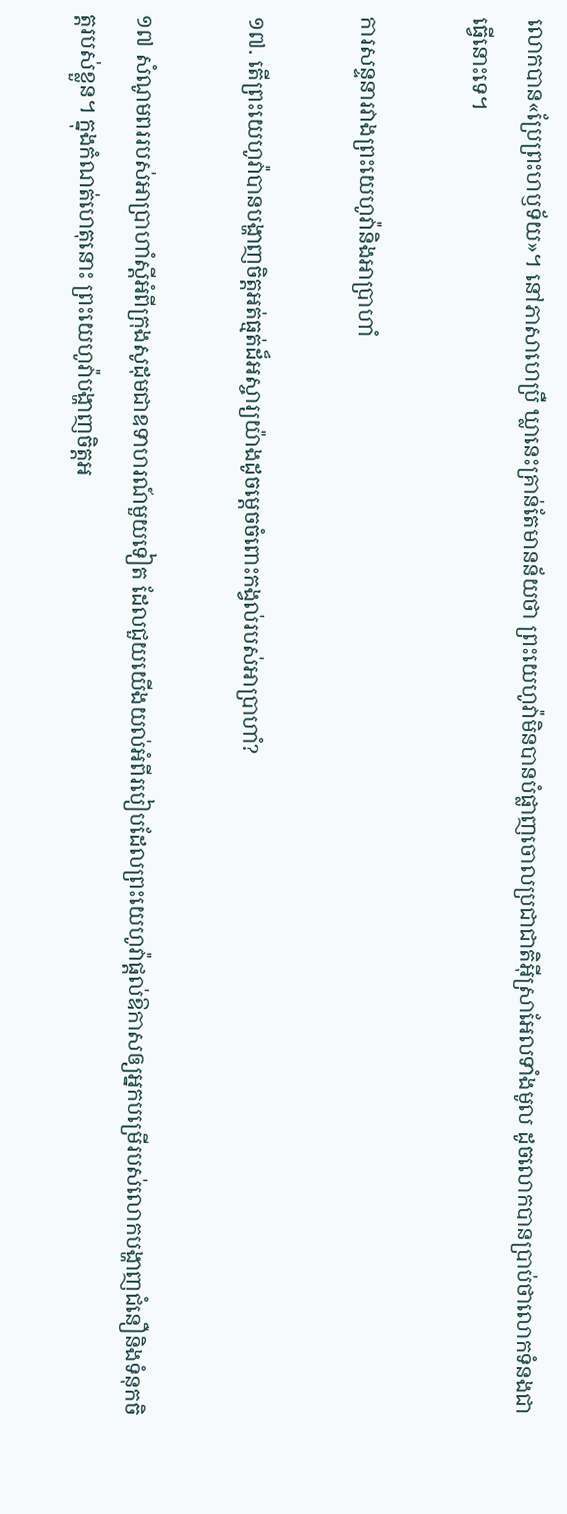លោកបាន«ប្រែព្រះហឫទ័យ»។ នៅភាសាហេប្រឺ ឃ្លានេះគ្រាន់តែមានន័យថា ព្រះយេហូវ៉ាមិនបានបំផ្លាញចោលប្រជាជាតិអ៊ីស្រាអែលទាំងមូល ដូចលោកបានប្រាប់ថាលោកទំនងជាធ្វើនោះទេ។

ការសន្ទនារវាងព្រះយេហូវ៉ានិងអាប្រាហាំ

១៧. តើព្រះយេហូវ៉ាបានបង្ហាញចិត្តអត់ធ្មត់ដ៏អស្ចារ្យយ៉ាងដូចម្ដេចចំពោះកង្វល់របស់អាប្រាហាំ?

១៧ សំណូមពររបស់អាប្រាហាំស្តីអំពីក្រុងសូដុមជាឧទាហរណ៍មួយទៀត ដែលជួយយើងយល់អំពីរបៀបដែលព្រះយេហូវ៉ាផ្ដល់ឱកាសឲ្យអ្នកបម្រើរបស់លោកបង្ហាញជំនឿនិងទំនុកចិត្តរបស់ខ្លួន។ ក្នុងកំណត់ហេតុនោះ ព្រះយេហូវ៉ាបង្ហាញចិត្តអ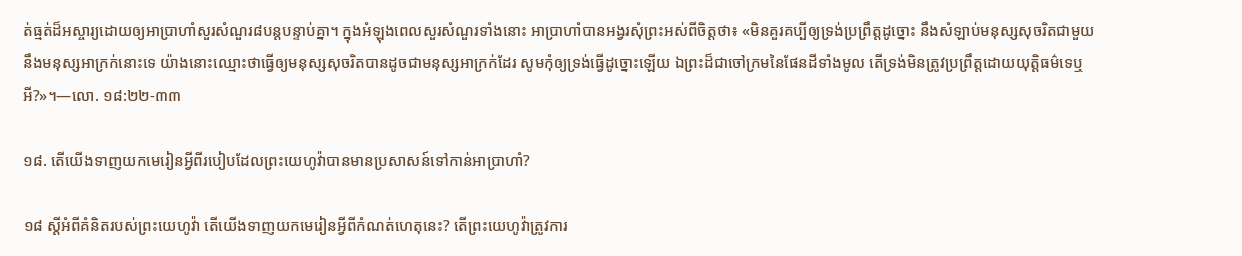ត់ធ្មត់ដ៏អស្ចារ្យដោយឲ្យអាប្រាហាំសួរសំណួរ៨បន្តបន្ទាប់គ្នា។ ក្នុងអំឡុងពេលសួរសំណួរទាំងនោះ អាប្រាហាំបានអង្វរសុំព្រះអស់ពីចិត្តថា៖ «មិនគួរគប្បីឲ្យទ្រង់ប្រព្រឹត្តដូច្នោះ នឹងសំឡាប់មនុស្សសុចរិតជាមួយនឹងមនុស្សអាក្រក់នោះទេ យ៉ាងនោះឈ្មោះថាធ្វើឲ្យមនុស្សសុចរិតបានដូចជាមនុស្សអាក្រក់ដែរ សូមកុំឲ្យទ្រង់ធ្វើដូច្នោះឡើយ ឯព្រះដ៏ជាចៅក្រមនៃផែនដីទាំងមូល តើទ្រង់មិនត្រូវប្រព្រឹត្តដោយយុត្ដិធម៌ទេឬអី?»។—លោ. ១៨:២២-៣៣

១៨. តើយើងទាញយកមេរៀនអ្វីពីរបៀបដែលព្រះយេហូវ៉ាបានមានប្រសាសន៍ទៅកាន់អាប្រាហាំ?

១៨ ស្តីអំពីគំនិតរបស់ព្រះយេហូវ៉ា តើយើងទាញយកមេរៀនអ្វីពីកំណត់ហេតុនេះ? តើព្រះយេហូវ៉ាត្រូវការ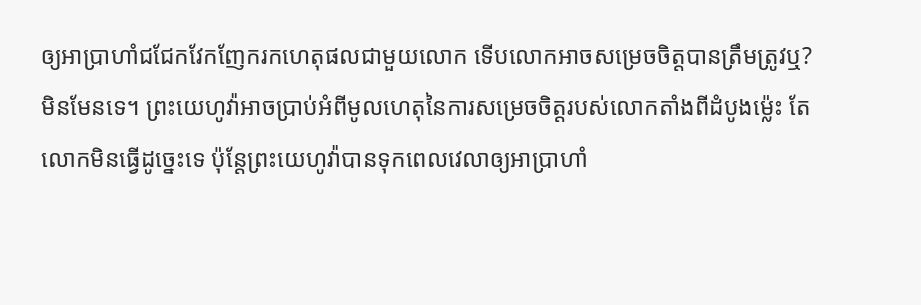ឲ្យអាប្រាហាំជជែកវែកញែករកហេតុផលជាមួយលោក ទើបលោកអាចសម្រេចចិត្តបានត្រឹមត្រូវឬ? មិនមែនទេ។ ព្រះយេហូវ៉ាអាចប្រាប់អំពីមូលហេតុនៃការសម្រេចចិត្តរបស់លោកតាំងពីដំបូងម្ល៉េះ តែលោកមិនធ្វើដូច្នេះទេ ប៉ុន្តែព្រះយេហូវ៉ាបានទុកពេលវេលាឲ្យអាប្រាហាំ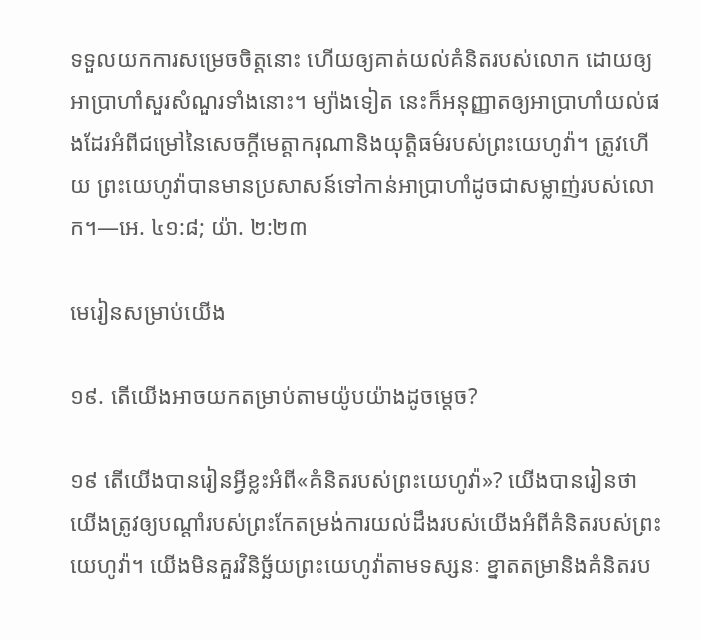ទទួលយកការសម្រេចចិត្តនោះ ហើយឲ្យគាត់យល់គំនិតរបស់លោក ដោយឲ្យអាប្រាហាំសួរសំណួរទាំងនោះ។ ម្យ៉ាងទៀត នេះក៏អនុញ្ញាតឲ្យអាប្រាហាំយល់ផងដែរអំពីជម្រៅនៃសេចក្ដីមេត្ដាករុណានិងយុត្ដិធម៌របស់ព្រះយេហូវ៉ា។ ត្រូវហើយ ព្រះយេហូវ៉ាបានមានប្រសាសន៍ទៅកាន់អាប្រាហាំដូចជាសម្លាញ់របស់លោក។—អេ. ៤១:៨; យ៉ា. ២:២៣

មេរៀនសម្រាប់យើង

១៩. តើយើងអាចយកតម្រាប់តាមយ៉ូបយ៉ាងដូចម្ដេច?

១៩ តើយើងបានរៀនអ្វីខ្លះអំពី«គំនិតរបស់ព្រះយេហូវ៉ា»? យើងបានរៀនថា យើងត្រូវឲ្យបណ្ដាំរបស់ព្រះកែតម្រង់ការយល់ដឹងរបស់យើងអំពីគំនិតរបស់ព្រះយេហូវ៉ា។ យើងមិនគួរវិនិច្ឆ័យព្រះយេហូវ៉ាតាមទស្សនៈ ខ្នាតតម្រានិងគំនិតរប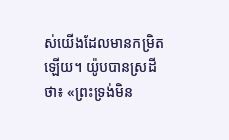ស់យើងដែលមានកម្រិតឡើយ។ យ៉ូបបានស្រដីថា៖ «ព្រះទ្រង់មិន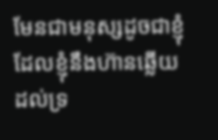មែនជាមនុស្សដូចជាខ្ញុំ ដែលខ្ញុំនឹងហ៊ានឆ្លើយដល់ទ្រ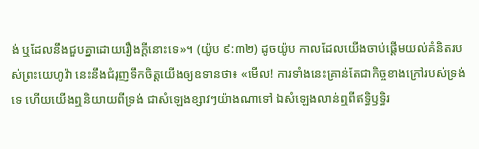ង់ ឬដែលនឹងជួបគ្នាដោយរឿងក្ដីនោះទេ»។ (យ៉ូប ៩:៣២) ដូចយ៉ូប កាលដែលយើងចាប់ផ្ដើមយល់គំនិតរបស់ព្រះយេហូវ៉ា នេះនឹងជំរុញទឹកចិត្តយើងឲ្យឧទានថា៖ «មើល! ការទាំងនេះគ្រាន់តែជាកិច្ចខាងក្រៅរបស់ទ្រង់ទេ ហើយយើងឮនិយាយពីទ្រង់ ជាសំឡេងខ្សាវៗយ៉ាងណាទៅ ឯសំឡេងលាន់ឮពីឥទ្ធិឫទ្ធិរ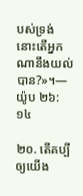បស់ទ្រង់ នោះតើអ្នកណានឹងយល់បាន?»។—យ៉ូប ២៦:១៤

២០. តើគប្បីឲ្យយើង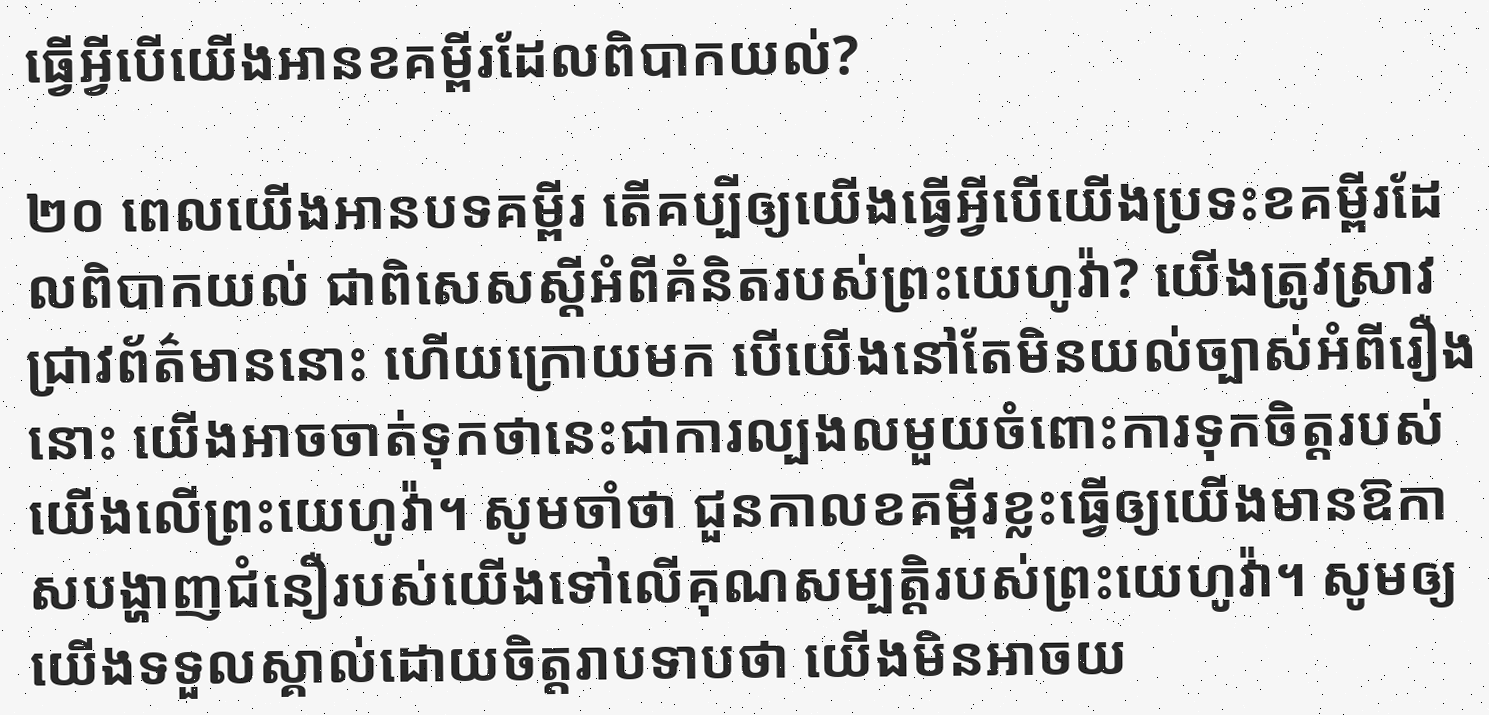ធ្វើអ្វីបើយើងអានខគម្ពីរដែលពិបាកយល់?

២០ ពេលយើងអានបទគម្ពីរ តើគប្បីឲ្យយើងធ្វើអ្វីបើយើងប្រទះខគម្ពីរដែលពិបាកយល់ ជាពិសេសស្តីអំពីគំនិតរបស់ព្រះយេហូវ៉ា? យើងត្រូវស្រាវជ្រាវព័ត៌មាននោះ ហើយក្រោយមក បើយើងនៅតែមិនយល់ច្បាស់អំពីរឿងនោះ យើងអាចចាត់ទុកថានេះជាការល្បងលមួយចំពោះការទុកចិត្តរបស់យើងលើព្រះយេហូវ៉ា។ សូមចាំថា ជួនកាលខគម្ពីរខ្លះធ្វើឲ្យយើងមានឱកាសបង្ហាញជំនឿរបស់យើងទៅលើគុណសម្បត្ដិរបស់ព្រះយេហូវ៉ា។ សូមឲ្យយើងទទួលស្គាល់ដោយចិត្តរាបទាបថា យើងមិនអាចយ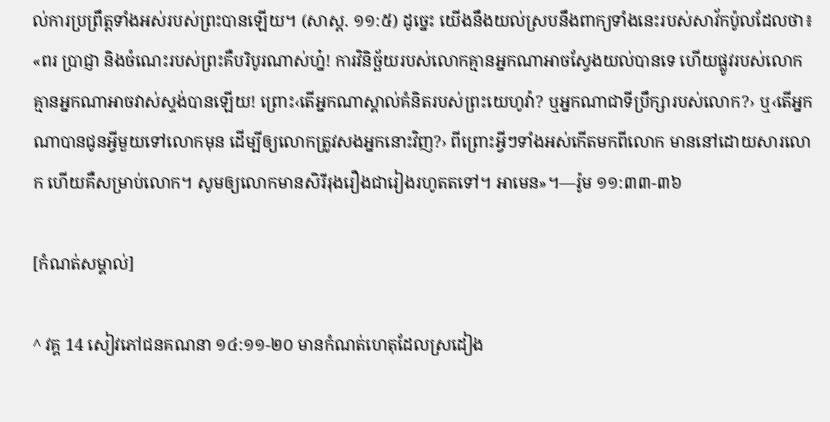ល់ការប្រព្រឹត្តទាំងអស់របស់ព្រះបានឡើយ។ (សាស្ដ. ១១:៥) ដូច្នេះ យើងនឹងយល់ស្របនឹងពាក្យទាំងនេះរបស់សាវ័កប៉ូលដែលថា៖ «ពរ ប្រាជ្ញា និងចំណេះរបស់ព្រះគឺបរិបូរណាស់ហ្ន៎! ការវិនិច្ឆ័យរបស់លោកគ្មានអ្នកណាអាចស្វែងយល់បានទេ ហើយផ្លូវរបស់លោកគ្មានអ្នកណាអាចវាស់ស្ទង់បានឡើយ! ព្រោះ‹តើអ្នកណាស្គាល់គំនិតរបស់ព្រះយេហូវ៉ា? ឬអ្នកណាជាទីប្រឹក្សារបស់លោក?› ឬ‹តើអ្នកណាបានជូនអ្វីមួយទៅលោកមុន ដើម្បីឲ្យលោកត្រូវសងអ្នកនោះវិញ?› ពីព្រោះអ្វីៗទាំងអស់កើតមកពីលោក មាននៅដោយសារលោក ហើយគឺសម្រាប់លោក។ សូមឲ្យលោកមានសិរីរុងរឿងជារៀងរហូតតទៅ។ អាមេន»។—រ៉ូម ១១:៣៣-៣៦

[កំណត់សម្គាល់]

^ វគ្គ 14 សៀវភៅជនគណនា ១៤:១១-២០ មានកំណត់ហេតុដែលស្រដៀង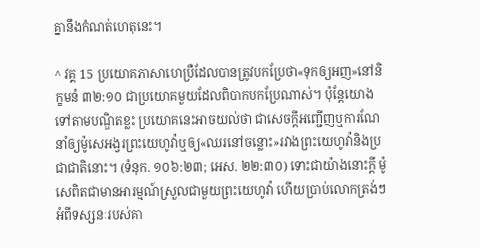គ្នានឹងកំណត់ហេតុនេះ។

^ វគ្គ 15 ប្រយោគភាសាហេប្រឺដែលបានត្រូវបកប្រែថា«ទុកឲ្យអញ»នៅនិក្ខមនំ ៣២:១០ ជាប្រយោគមួយដែលពិបាកបកប្រែណាស់។ ប៉ុន្តែយោងទៅតាមបណ្ឌិតខ្លះ ប្រយោគនេះអាចយល់ថា ជាសេចក្ដីអញ្ជើញឬការណែនាំឲ្យម៉ូសេអង្វរព្រះយេហូវ៉ាឬឲ្យ«ឈរនៅចន្លោះ»រវាងព្រះយេហូវ៉ានិងប្រជាជាតិនោះ។ (ទំនុក. ១០៦:២៣; អេស. ២២:៣០) ទោះជាយ៉ាងនោះក្ដី ម៉ូសេពិតជាមានអារម្មណ៍ស្រួលជាមួយព្រះយេហូវ៉ា ហើយប្រាប់លោកត្រង់ៗអំពីទស្សនៈរបស់គា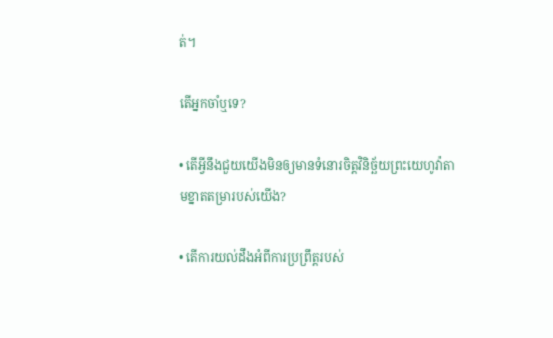ត់។

តើអ្នកចាំឬទេ?

• តើអ្វីនឹងជួយយើងមិនឲ្យមានទំនោរចិត្តវិនិច្ឆ័យព្រះយេហូវ៉ាតាមខ្នាតតម្រារបស់យើង?

• តើការយល់ដឹងអំពីការប្រព្រឹត្តរបស់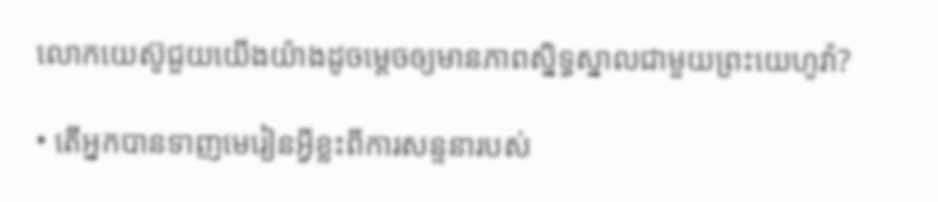លោកយេស៊ូជួយយើងយ៉ាងដូចម្ដេចឲ្យមានភាពស្និទ្ធស្នាលជាមួយព្រះយេហូវ៉ា?

• តើអ្នកបានទាញមេរៀនអ្វីខ្លះពីការសន្ទនារបស់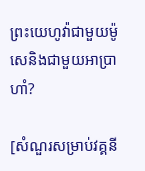ព្រះយេហូវ៉ាជាមួយម៉ូសេនិងជាមួយអាប្រាហាំ?

[សំណួរសម្រាប់វគ្គនី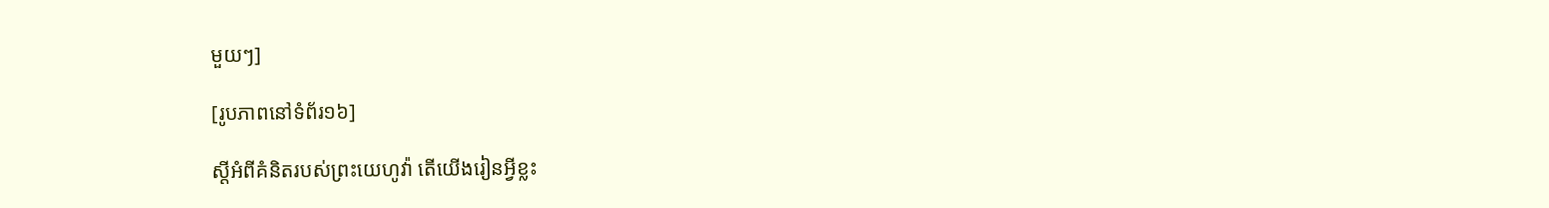មួយៗ]

[រូបភាពនៅទំព័រ១៦]

ស្តីអំពីគំនិតរបស់ព្រះយេហូវ៉ា តើយើងរៀនអ្វីខ្លះ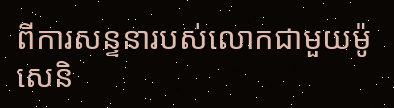ពីការសន្ទនារបស់លោកជាមួយម៉ូសេនិ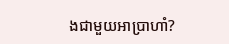ងជាមួយអាប្រាហាំ?